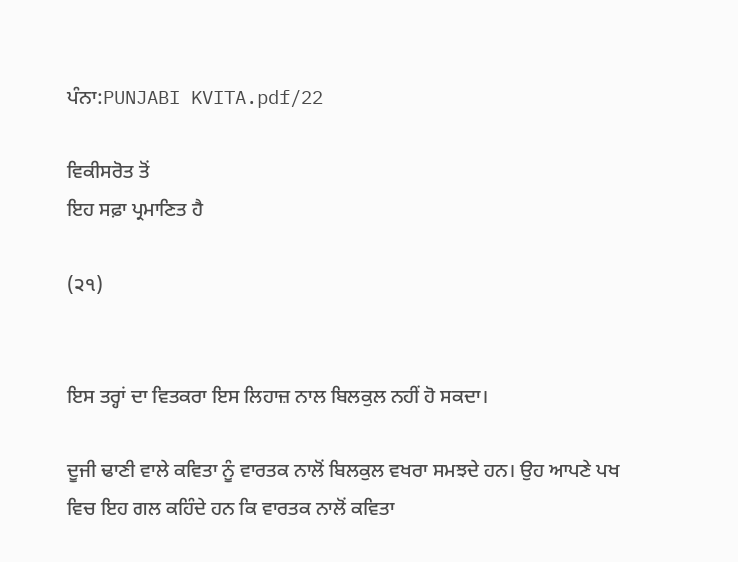ਪੰਨਾ:PUNJABI KVITA.pdf/22

ਵਿਕੀਸਰੋਤ ਤੋਂ
ਇਹ ਸਫ਼ਾ ਪ੍ਰਮਾਣਿਤ ਹੈ

(੨੧)


ਇਸ ਤਰ੍ਹਾਂ ਦਾ ਵਿਤਕਰਾ ਇਸ ਲਿਹਾਜ਼ ਨਾਲ ਬਿਲਕੁਲ ਨਹੀਂ ਹੋ ਸਕਦਾ।

ਦੂਜੀ ਢਾਣੀ ਵਾਲੇ ਕਵਿਤਾ ਨੂੰ ਵਾਰਤਕ ਨਾਲੋਂ ਬਿਲਕੁਲ ਵਖਰਾ ਸਮਝਦੇ ਹਨ। ਉਹ ਆਪਣੇ ਪਖ ਵਿਚ ਇਹ ਗਲ ਕਹਿੰਦੇ ਹਨ ਕਿ ਵਾਰਤਕ ਨਾਲੋਂ ਕਵਿਤਾ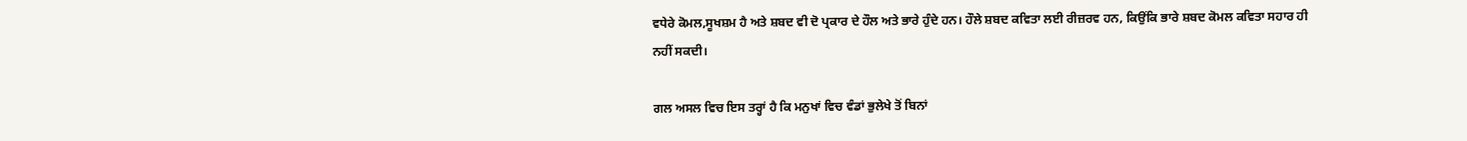ਵਧੇਰੇ ਕੋਮਲ,ਸੂਖਸ਼ਮ ਹੈ ਅਤੇ ਸ਼ਬਦ ਵੀ ਦੋ ਪ੍ਰਕਾਰ ਦੇ ਹੌਲ ਅਤੇ ਭਾਰੇ ਹੁੰਦੇ ਹਨ। ਹੌਲੇ ਸ਼ਬਦ ਕਵਿਤਾ ਲਈ ਰੀਜ਼ਰਵ ਹਨ, ਕਿਉਂਕਿ ਭਾਰੇ ਸ਼ਬਦ ਕੋਮਲ ਕਵਿਤਾ ਸਹਾਰ ਹੀ ਨਹੀਂ ਸਕਦੀ।

ਗਲ ਅਸਲ ਵਿਚ ਇਸ ਤਰ੍ਹਾਂ ਹੈ ਕਿ ਮਨੁਖਾਂ ਵਿਚ ਵੰਡਾਂ ਭੁਲੇਖੇ ਤੋਂ ਬਿਨਾਂ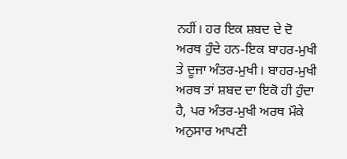ਨਹੀਂ। ਹਰ ਇਕ ਸ਼ਬਦ ਦੇ ਦੋ ਅਰਥ ਹੁੰਦੇ ਹਨ-ਇਕ ਬਾਹਰ-ਮੁਖੀ ਤੇ ਦੂਜਾ ਅੰਤਰ-ਮੁਖੀ। ਬਾਹਰ-ਮੁਖੀ ਅਰਥ ਤਾਂ ਸ਼ਬਦ ਦਾ ਇਕੋ ਹੀ ਹੁੰਦਾ ਹੈ, ਪਰ ਅੰਤਰ-ਮੁਖੀ ਅਰਥ ਮੌਕੇ ਅਨੁਸਾਰ ਆਪਣੀ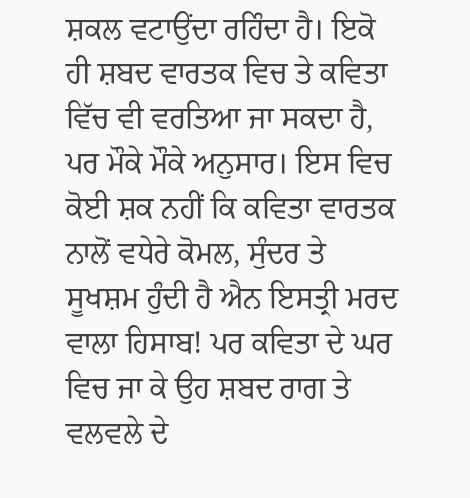ਸ਼ਕਲ ਵਟਾਉਂਦਾ ਰਹਿੰਦਾ ਹੈ। ਇਕੋ ਹੀ ਸ਼ਬਦ ਵਾਰਤਕ ਵਿਚ ਤੇ ਕਵਿਤਾ ਵਿੱਚ ਵੀ ਵਰਤਿਆ ਜਾ ਸਕਦਾ ਹੈ, ਪਰ ਮੌਕੇ ਮੌਕੇ ਅਨੁਸਾਰ। ਇਸ ਵਿਚ ਕੋਈ ਸ਼ਕ ਨਹੀਂ ਕਿ ਕਵਿਤਾ ਵਾਰਤਕ ਨਾਲੋਂ ਵਧੇਰੇ ਕੋਮਲ, ਸੁੰਦਰ ਤੇ ਸੂਖਸ਼ਮ ਹੁੰਦੀ ਹੈ ਐਨ ਇਸਤ੍ਰੀ ਮਰਦ ਵਾਲਾ ਹਿਸਾਬ! ਪਰ ਕਵਿਤਾ ਦੇ ਘਰ ਵਿਚ ਜਾ ਕੇ ਉਹ ਸ਼ਬਦ ਰਾਗ ਤੇ ਵਲਵਲੇ ਦੇ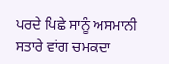ਪਰਦੇ ਪਿਛੇ ਸਾਨੂੰ ਅਸਮਾਨੀ ਸਤਾਰੇ ਵਾਂਗ ਚਮਕਦਾ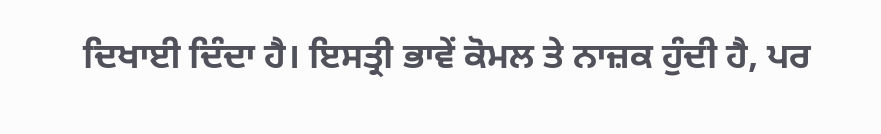ਦਿਖਾਈ ਦਿੰਦਾ ਹੈ। ਇਸਤ੍ਰੀ ਭਾਵੇਂ ਕੋਮਲ ਤੇ ਨਾਜ਼ਕ ਹੁੰਦੀ ਹੈ, ਪਰ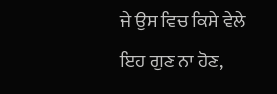ਜੇ ਉਸ ਵਿਚ ਕਿਸੇ ਵੇਲੇ ਇਹ ਗੁਣ ਨਾ ਹੋਣ,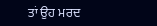ਤਾਂ ਉਹ ਮਰਦ